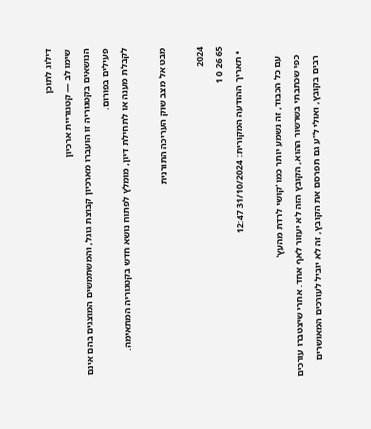דילוג לתוכן
שימו לב — קטגוריית ארכיון
הנושאים בקטגוריה זו הועברו מארכיון קבוצת גוגל, והמשתמשים המוצגים בהם אינם פעילים בפורום.
לקבלת מענה או לתחילת דיון, מומלץ לפתוח נושא חדש בקטגוריה המתאימה.

מבט אל מצב שוק העריכה התורנית

2024
65 26 0 1
  • תאריך ההודעה המקורית: 31/10/2024 12:47

    עם כל הכבוד, זה נשמע יותר כמו 'קושי לרדת מהעץ'
    כפי שכתבתי בשרשור ההוא, הקובץ הזה לא יעזור לאף אחד. אחרי שיצטברו עורכים
    רבים בקובץ, ואולי ל"ע גם תפרסם את הקובץ, זה לא יוביל לעורכים המאושרים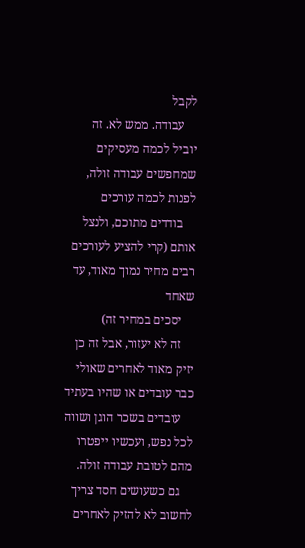לקבל
    עבודה. ממש לא. זה יוביל לכמה מעסיקים שמחפשים עבודה זולה, לפנות לכמה עורכים
    בודדים מתוכם, ולנצל אותם (קרי להציע לעורכים רבים מחיר נמוך מאוד, עד שאחד
    יסכים במחיר זה)
    זה לא יעזור, אבל זה כן יזיק מאוד לאחרים שאולי כבר עובדים או שהיו בעתיד
    עובדים בשכר הוגן ושווה לכל נפש, ועכשיו ייפטרו מהם לטובת עבודה זולה.
    גם כשעושים חסד צריך לחשוב לא להזיק לאחרים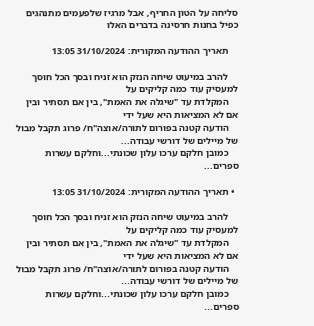סליחה על הטון החריף, אבל מרגיז שלפעמים מתנהגים כפיל בחנות חרסינה בדברים האלו

    תאריך ההודעה המקורית: 31/10/2024 13:05

    להרב במיעוט שיחה הנזק הוא זניח ובסך הכל חוסך למעסיק עוד כמה קליקים על
    המקלדת עד "שיגלה את האמת", בין אם תסתיר ובין אם לא המציאות היא שעל ידי
    הודעה קטנה בפורום לתורה/אוצה"ח/ פרוג תקבל מבול של מיילים של דורשי עבודה...
    כמובן חלקם ערכו עלון שכונתי...וחלקם עשרות ספרים...

  • תאריך ההודעה המקורית: 31/10/2024 13:05

    להרב במיעוט שיחה הנזק הוא זניח ובסך הכל חוסך למעסיק עוד כמה קליקים על
    המקלדת עד "שיגלה את האמת", בין אם תסתיר ובין אם לא המציאות היא שעל ידי
    הודעה קטנה בפורום לתורה/אוצה"ח/ פרוג תקבל מבול של מיילים של דורשי עבודה...
    כמובן חלקם ערכו עלון שכונתי...וחלקם עשרות ספרים...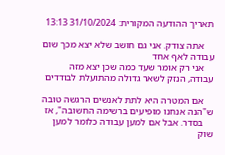תאריך ההודעה המקורית: 31/10/2024 13:13

    אתה צודק. אני גם חושב שלא יצא מכך שום עבודה לאף אחד
    אני רק אומר שעד כמה שכן יצא מזה עבודה, הנזק לשאר גדולה מהתועלת לבודדים

    אם המטרה היא לתת לאנשים הרגשה טובה ש"הנה אנחנו מופיעים ברשימה החשובה", אז
    בסדר. אבל אם למען עבודה כלומר למען שוק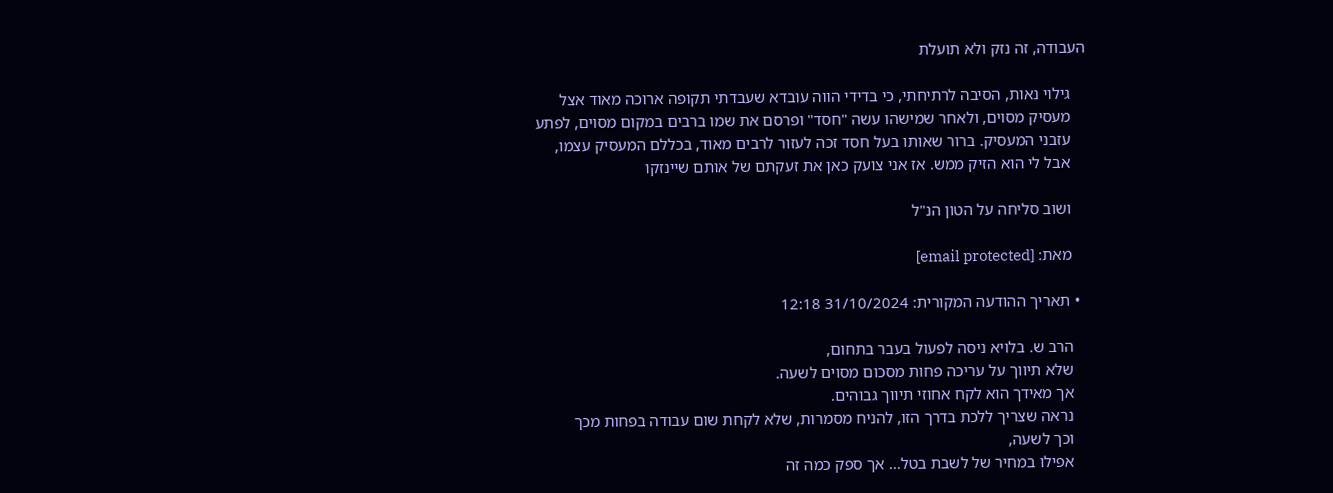העבודה, זה נזק ולא תועלת

    גילוי נאות, הסיבה לרתיחתי, כי בדידי הווה עובדא שעבדתי תקופה ארוכה מאוד אצל
    מעסיק מסוים, ולאחר שמישהו עשה "חסד" ופרסם את שמו ברבים במקום מסוים, לפתע
    עזבני המעסיק. ברור שאותו בעל חסד זכה לעזור לרבים מאוד, בכללם המעסיק עצמו,
    אבל לי הוא הזיק ממש. אז אני צועק כאן את זעקתם של אותם שיינזקו

    ושוב סליחה על הטון הנ"ל

    מאת: [email protected]

  • תאריך ההודעה המקורית: 31/10/2024 12:18

    הרב ש. בלויא ניסה לפעול בעבר בתחום,
    שלא תיווך על עריכה פחות מסכום מסוים לשעה.
    אך מאידך הוא לקח אחוזי תיווך גבוהים.
    נראה שצריך ללכת בדרך הזו, להניח מסמרות, שלא לקחת שום עבודה בפחות מכך
    וכך לשעה,
    אפילו במחיר של לשבת בטל... אך ספק כמה זה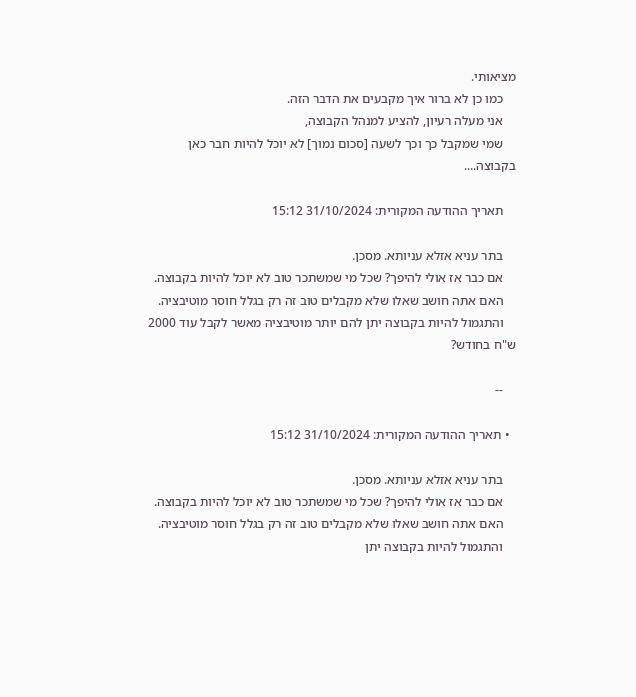מציאותי.
    כמו כן לא ברור איך מקבעים את הדבר הזה.
    אני מעלה רעיון, להציע למנהל הקבוצה,
    שמי שמקבל כך וכך לשעה [סכום נמוך] לא יוכל להיות חבר כאן בקבוצה....

    תאריך ההודעה המקורית: 31/10/2024 15:12

    בתר עניא אזלא עניותא. מסכן.
    אם כבר אז אולי להיפך? שכל מי שמשתכר טוב לא יוכל להיות בקבוצה.
    האם אתה חושב שאלו שלא מקבלים טוב זה רק בגלל חוסר מוטיבציה.
    והתגמול להיות בקבוצה יתן להם יותר מוטיבציה מאשר לקבל עוד 2000 ש"ח בחודש?

    --

  • תאריך ההודעה המקורית: 31/10/2024 15:12

    בתר עניא אזלא עניותא. מסכן.
    אם כבר אז אולי להיפך? שכל מי שמשתכר טוב לא יוכל להיות בקבוצה.
    האם אתה חושב שאלו שלא מקבלים טוב זה רק בגלל חוסר מוטיבציה.
    והתגמול להיות בקבוצה יתן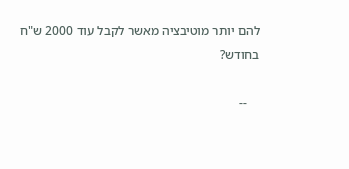להם יותר מוטיבציה מאשר לקבל עוד 2000 ש"ח בחודש?

    --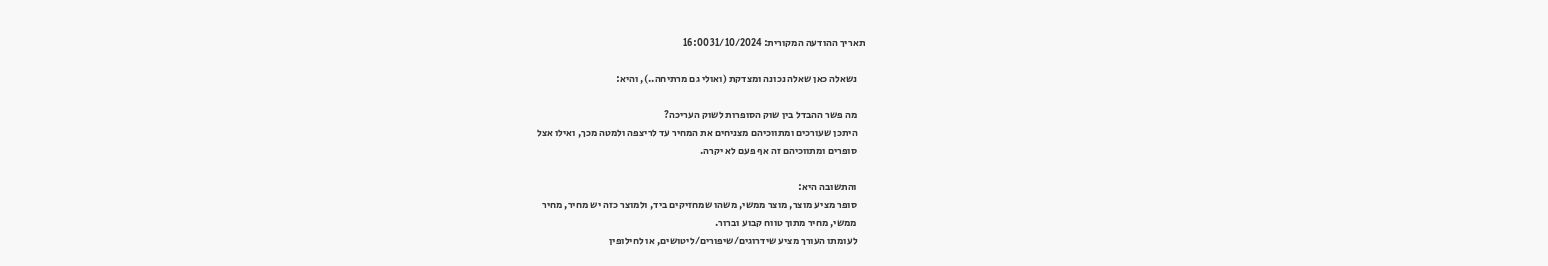תאריך ההודעה המקורית: 31/10/2024 16:00

    נשאלה כאן שאלה נכונה ומצדקת (ואולי גם מרתיחה..), והיא:

    מה פשר ההבדל בין שוק הסופרות לשוק העריכה?
    היתכן שעורכים ומתווכיהם מצניחים את המחיר עד לריצפה ולמטה מכך, ואילו אצל
    סופרים ומתווכיהם זה אף פעם לא יקרה.

    והתשובה היא:
    סופר מציע מוצר, מוצר ממשי, משהו שמחזיקים ביד, ולמוצר כזה יש מחיר, מחיר
    ממשי, מחיר מתוך טווח קבוע וברור.
    לעומתו העורך מציע שידרוגים/שיפורים/ליטושים, או לחילופין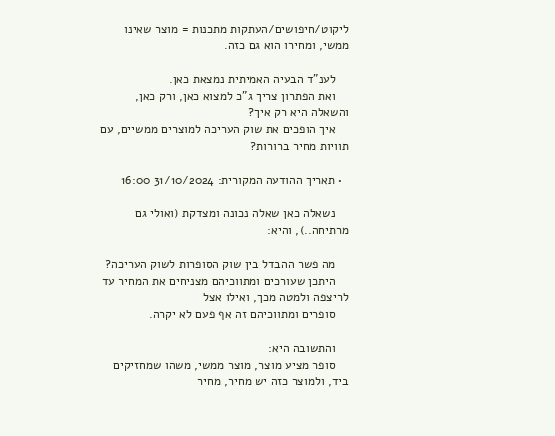ליקוט/חיפושים/העתקות מתכנות = מוצר שאינו ממשי, ומחירו הוא גם כזה.

    לענ”ד הבעיה האמיתית נמצאת כאן.
    ואת הפתרון צריך ג”כ למצוא כאן, ורק כאן, והשאלה היא רק איך?
    איך הופכים את שוק העריכה למוצרים ממשיים, עם תוויות מחיר ברורות?

  • תאריך ההודעה המקורית: 31/10/2024 16:00

    נשאלה כאן שאלה נכונה ומצדקת (ואולי גם מרתיחה..), והיא:

    מה פשר ההבדל בין שוק הסופרות לשוק העריכה?
    היתכן שעורכים ומתווכיהם מצניחים את המחיר עד לריצפה ולמטה מכך, ואילו אצל
    סופרים ומתווכיהם זה אף פעם לא יקרה.

    והתשובה היא:
    סופר מציע מוצר, מוצר ממשי, משהו שמחזיקים ביד, ולמוצר כזה יש מחיר, מחיר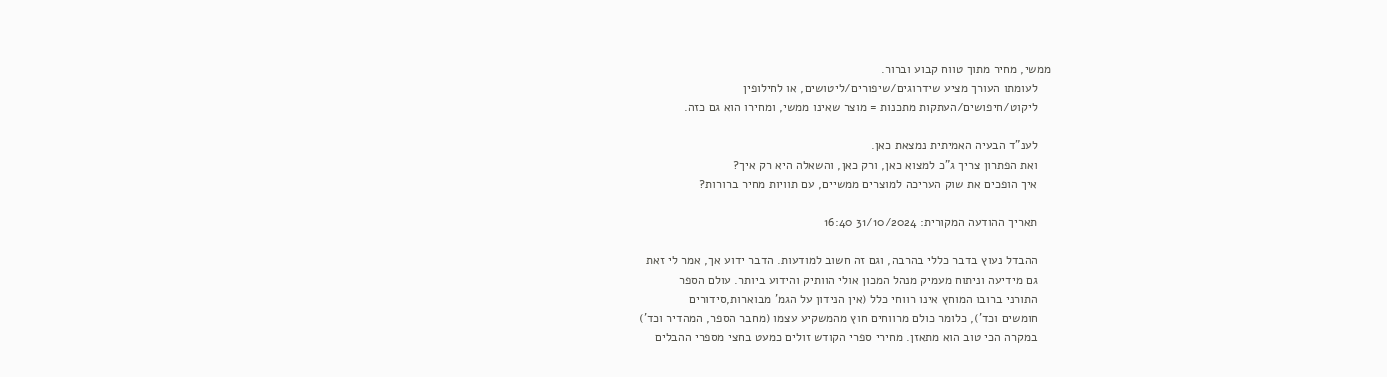ממשי, מחיר מתוך טווח קבוע וברור.
    לעומתו העורך מציע שידרוגים/שיפורים/ליטושים, או לחילופין
    ליקוט/חיפושים/העתקות מתכנות = מוצר שאינו ממשי, ומחירו הוא גם כזה.

    לענ”ד הבעיה האמיתית נמצאת כאן.
    ואת הפתרון צריך ג”כ למצוא כאן, ורק כאן, והשאלה היא רק איך?
    איך הופכים את שוק העריכה למוצרים ממשיים, עם תוויות מחיר ברורות?

    תאריך ההודעה המקורית: 31/10/2024 16:40

    ההבדל נעוץ בדבר כללי בהרבה, וגם זה חשוב למודעות. הדבר ידוע אך, אמר לי זאת
    גם מידיעה וניתוח מעמיק מנהל המכון אולי הוותיק והידוע ביותר. עולם הספר
    התורני ברובו המוחץ אינו רווחי כלל (אין הנידון על הגמ' מבוארות,סידורים
    חומשים וכד'), כלומר כולם מרווחים חוץ מהמשקיע עצמו (מחבר הספר, המהדיר וכד')
    במקרה הכי טוב הוא מתאזן. מחירי ספרי הקודש זולים כמעט בחצי מספרי ההבלים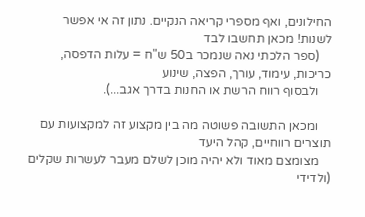החילונים, ואף מספרי קריאה הנקיים. נתון זה אי אפשר לשנות! מכאן תחשבו לבד
    (ספר הלכתי נאה שנמכר ב50 ש"ח = עלות הדפסה, כריכות, עימוד, עורך, הפצה, שינוע
    ולבסוף רווח הרשת או החנות בדרך אגב...).

    ומכאן התשובה פשוטה מה בין מקצוע זה למקצועות עם תוצרים רווחיים, קהל היעד
    מצומצם מאוד ולא יהיה מוכן לשלם מעבר לעשרות שקלים (ולדידי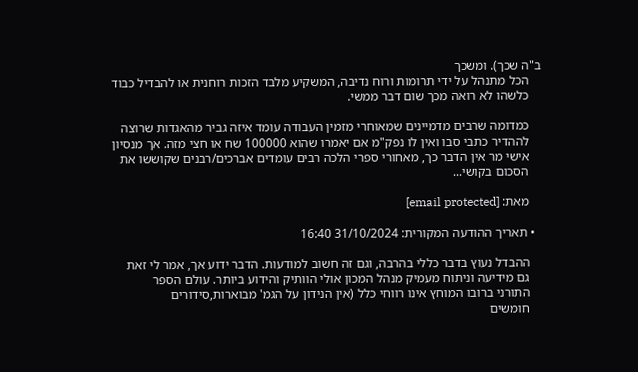ב"ה שכך). ומשכך
    הכל מתנהל על ידי תרומות ורוח נדיבה, המשקיע מלבד הזכות רוחנית או להבדיל כבוד
    כלשהו לא רואה מכך שום דבר ממשי.

    כמדומה שרבים מדמיינים שמאוחרי מזמין העבודה עומד איזה גביר מהאגדות שרוצה
    לההדיר כתבי סבו ואין לו נפק"מ אם יאמרו שהוא 100000 שח או חצי מזה. אך מנסיון
    אישי מר אין הדבר כך, מאחורי ספרי הלכה רבים עומדים אברכים/רבנים שקוששו את
    הסכום בקושי...

    מאת: [email protected]

  • תאריך ההודעה המקורית: 31/10/2024 16:40

    ההבדל נעוץ בדבר כללי בהרבה, וגם זה חשוב למודעות. הדבר ידוע אך, אמר לי זאת
    גם מידיעה וניתוח מעמיק מנהל המכון אולי הוותיק והידוע ביותר. עולם הספר
    התורני ברובו המוחץ אינו רווחי כלל (אין הנידון על הגמ' מבוארות,סידורים
    חומשים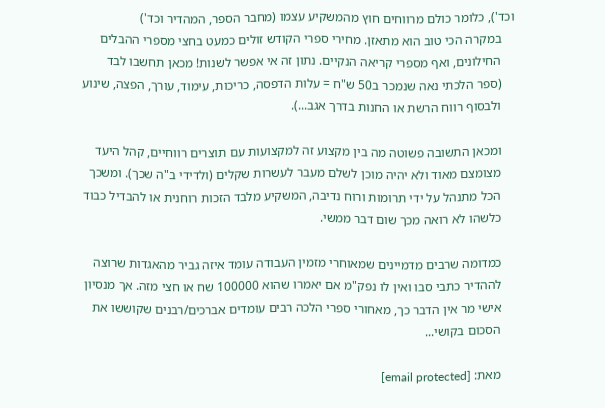וכד'), כלומר כולם מרווחים חוץ מהמשקיע עצמו (מחבר הספר, המהדיר וכד')
    במקרה הכי טוב הוא מתאזן. מחירי ספרי הקודש זולים כמעט בחצי מספרי ההבלים
    החילונים, ואף מספרי קריאה הנקיים. נתון זה אי אפשר לשנות! מכאן תחשבו לבד
    (ספר הלכתי נאה שנמכר ב50 ש"ח = עלות הדפסה, כריכות, עימוד, עורך, הפצה, שינוע
    ולבסוף רווח הרשת או החנות בדרך אגב...).

    ומכאן התשובה פשוטה מה בין מקצוע זה למקצועות עם תוצרים רווחיים, קהל היעד
    מצומצם מאוד ולא יהיה מוכן לשלם מעבר לעשרות שקלים (ולדידי ב"ה שכך). ומשכך
    הכל מתנהל על ידי תרומות ורוח נדיבה, המשקיע מלבד הזכות רוחנית או להבדיל כבוד
    כלשהו לא רואה מכך שום דבר ממשי.

    כמדומה שרבים מדמיינים שמאוחרי מזמין העבודה עומד איזה גביר מהאגדות שרוצה
    לההדיר כתבי סבו ואין לו נפק"מ אם יאמרו שהוא 100000 שח או חצי מזה. אך מנסיון
    אישי מר אין הדבר כך, מאחורי ספרי הלכה רבים עומדים אברכים/רבנים שקוששו את
    הסכום בקושי...

    מאת: [email protected]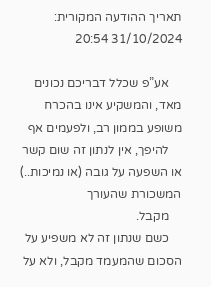תאריך ההודעה המקורית: 31/10/2024 20:54

    אע”פ שכלל דבריכם נכונים מאד, והמשקיע אינו בהכרח משופע בממון רב, ולפעמים אף
    להיפך, אין לנתון זה שום קשר או השפעה על גובה (או נמיכות..) המשכורת שהעורך
    מקבל.
    כשם שנתון זה לא משפיע על הסכום שהמעמד מקבל, ולא על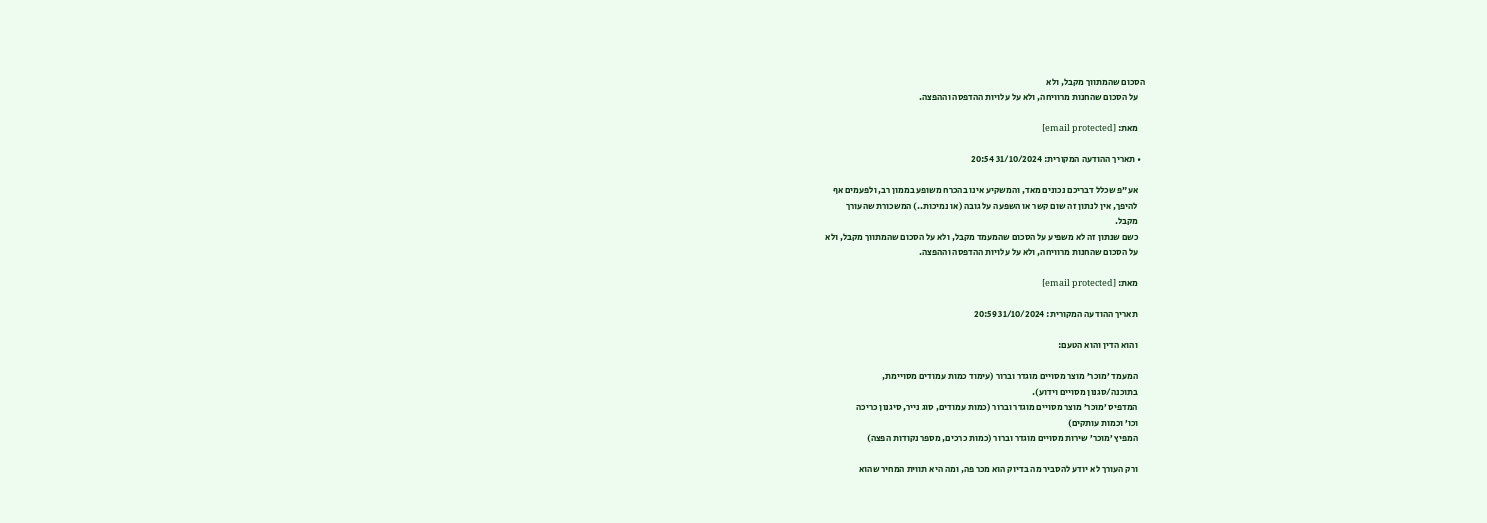הסכום שהמתווך מקבל, ולא
    על הסכום שהחנות מרוויחה, ולא על עלויות ההדפסה וההפצה.

    מאת: [email protected]

  • תאריך ההודעה המקורית: 31/10/2024 20:54

    אע”פ שכלל דבריכם נכונים מאד, והמשקיע אינו בהכרח משופע בממון רב, ולפעמים אף
    להיפך, אין לנתון זה שום קשר או השפעה על גובה (או נמיכות..) המשכורת שהעורך
    מקבל.
    כשם שנתון זה לא משפיע על הסכום שהמעמד מקבל, ולא על הסכום שהמתווך מקבל, ולא
    על הסכום שהחנות מרוויחה, ולא על עלויות ההדפסה וההפצה.

    מאת: [email protected]

    תאריך ההודעה המקורית: 31/10/2024 20:59

    והוא הדין והוא הטעם:

    המעמד ’מוכר’ מוצר מסויים מוגדר וברור (עימוד כמות עמודים מסויימת,
    בתוכנה/סגנון מסויים וידוע).
    המדפיס ’מוכר’ מוצר מסויים מוגדר וברור (כמות עמודים, סוג נייר, סיגנון כריכה
    וכו’ וכמות עותקים)
    המפיץ ’מוכר’ שירות מסויים מוגדר וברור (כמות כרכים, מספר נקודות הפצה)

    ורק העורך לא יודע להסביר מה בדיוק הוא מכר פה, ומה היא תווית המחיר שהוא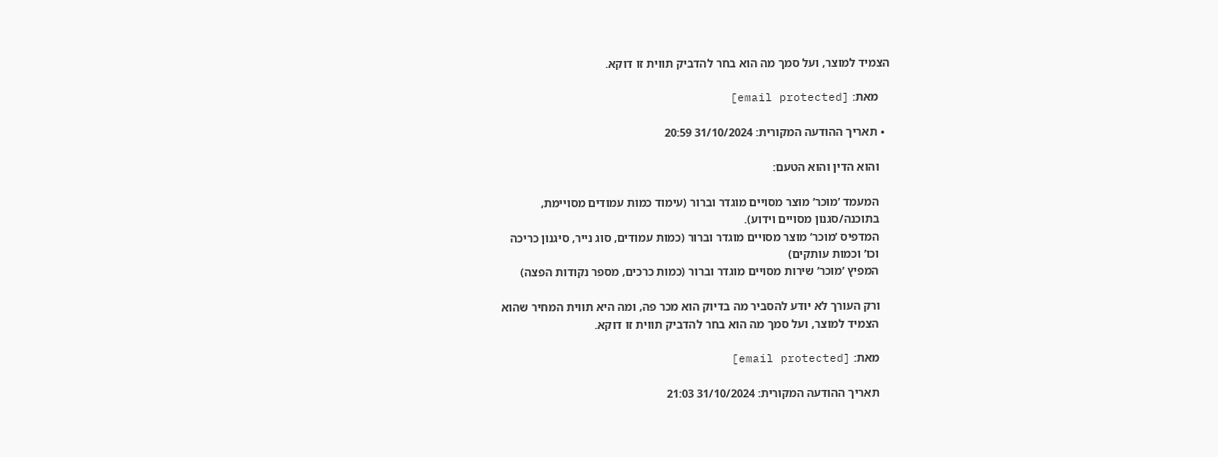הצמיד למוצר, ועל סמך מה הוא בחר להדביק תווית זו דוקא.

    מאת: [email protected]

  • תאריך ההודעה המקורית: 31/10/2024 20:59

    והוא הדין והוא הטעם:

    המעמד ’מוכר’ מוצר מסויים מוגדר וברור (עימוד כמות עמודים מסויימת,
    בתוכנה/סגנון מסויים וידוע).
    המדפיס ’מוכר’ מוצר מסויים מוגדר וברור (כמות עמודים, סוג נייר, סיגנון כריכה
    וכו’ וכמות עותקים)
    המפיץ ’מוכר’ שירות מסויים מוגדר וברור (כמות כרכים, מספר נקודות הפצה)

    ורק העורך לא יודע להסביר מה בדיוק הוא מכר פה, ומה היא תווית המחיר שהוא
    הצמיד למוצר, ועל סמך מה הוא בחר להדביק תווית זו דוקא.

    מאת: [email protected]

    תאריך ההודעה המקורית: 31/10/2024 21:03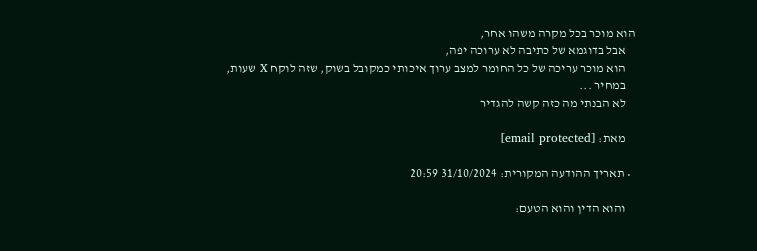הוא מוכר בכל מקרה משהו אחר,
    אבל בדוגמא של כתיבה לא ערוכה יפה,
    הוא מוכר עריכה של כל החומר למצב ערוך איכותי כמקובל בשוק, שזה לוקח X שעות,
    במחיר ...
    לא הבנתי מה כזה קשה להגדיר

    מאת: [email protected]

  • תאריך ההודעה המקורית: 31/10/2024 20:59

    והוא הדין והוא הטעם: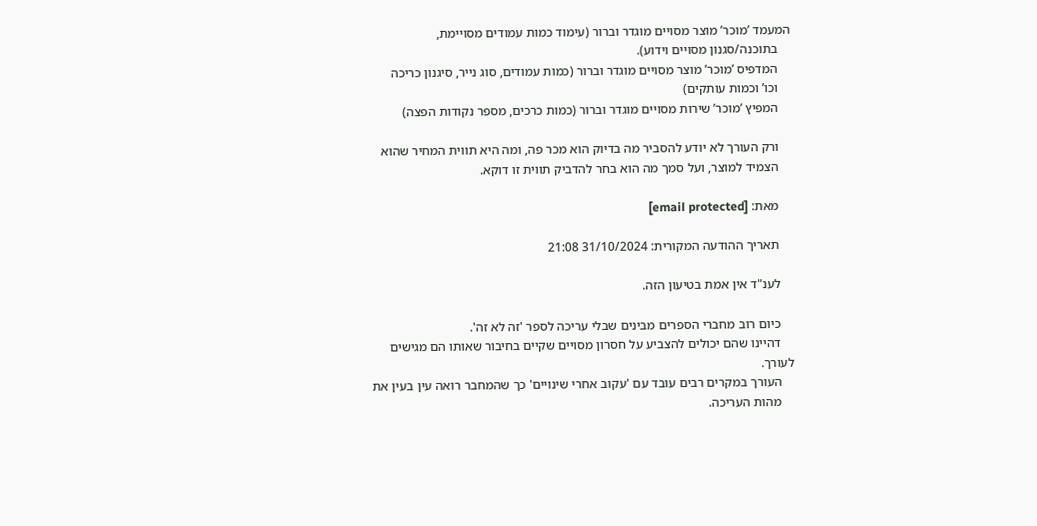המעמד ’מוכר’ מוצר מסויים מוגדר וברור (עימוד כמות עמודים מסויימת,
    בתוכנה/סגנון מסויים וידוע).
    המדפיס ’מוכר’ מוצר מסויים מוגדר וברור (כמות עמודים, סוג נייר, סיגנון כריכה
    וכו’ וכמות עותקים)
    המפיץ ’מוכר’ שירות מסויים מוגדר וברור (כמות כרכים, מספר נקודות הפצה)

    ורק העורך לא יודע להסביר מה בדיוק הוא מכר פה, ומה היא תווית המחיר שהוא
    הצמיד למוצר, ועל סמך מה הוא בחר להדביק תווית זו דוקא.

    מאת: [email protected]

    תאריך ההודעה המקורית: 31/10/2024 21:08

    לענ"ד אין אמת בטיעון הזה.

    כיום רוב מחברי הספרים מבינים שבלי עריכה לספר 'זה לא זה'.
    דהיינו שהם יכולים להצביע על חסרון מסויים שקיים בחיבור שאותו הם מגישים לעורך.
    העורך במקרים רבים עובד עם 'עקוב אחרי שינויים' כך שהמחבר רואה עין בעין את
    מהות העריכה.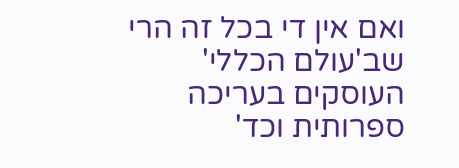ואם אין די בכל זה הרי שב'עולם הכללי' העוסקים בעריכה ספרותית וכד'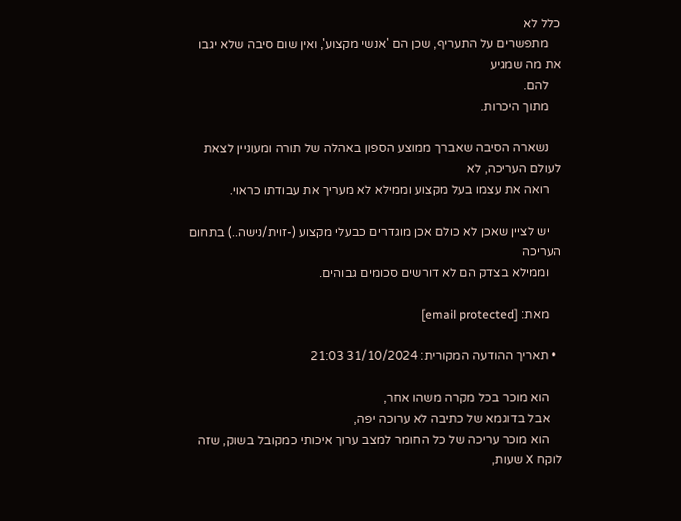כלל לא
    מתפשרים על התעריף, שכן הם 'אנשי מקצוע', ואין שום סיבה שלא יגבו את מה שמגיע
    להם.
    מתוך היכרות.

    נשארה הסיבה שאברך ממוצע הספון באהלה של תורה ומעוניין לצאת לעולם העריכה, לא
    רואה את עצמו בעל מקצוע וממילא לא מעריך את עבודתו כראוי.

    יש לציין שאכן לא כולם אכן מוגדרים כבעלי מקצוע (-זוית/נישה..) בתחום העריכה
    וממילא בצדק הם לא דורשים סכומים גבוהים.

    מאת: [email protected]

  • תאריך ההודעה המקורית: 31/10/2024 21:03

    הוא מוכר בכל מקרה משהו אחר,
    אבל בדוגמא של כתיבה לא ערוכה יפה,
    הוא מוכר עריכה של כל החומר למצב ערוך איכותי כמקובל בשוק, שזה לוקח X שעות,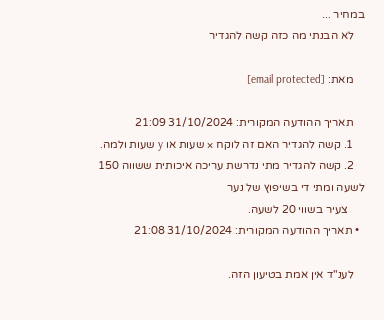במחיר ...
    לא הבנתי מה כזה קשה להגדיר

    מאת: [email protected]

    תאריך ההודעה המקורית: 31/10/2024 21:09
    1. קשה להגדיר האם זה לוקח × שעות או y שעות ולמה.
    2. קשה להגדיר מתי נדרשת עריכה איכותית ששווה 150 לשעה ומתי די בשיפוץ של נער
      צעיר בשווי 20 לשעה.
  • תאריך ההודעה המקורית: 31/10/2024 21:08

    לענ"ד אין אמת בטיעון הזה.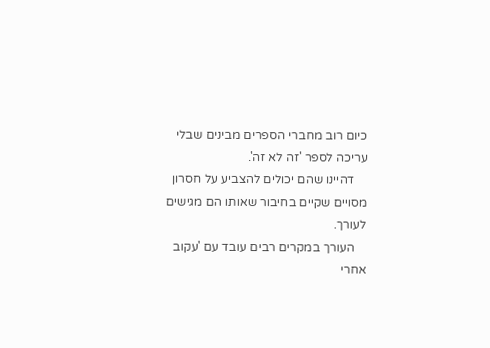כיום רוב מחברי הספרים מבינים שבלי עריכה לספר 'זה לא זה'.
    דהיינו שהם יכולים להצביע על חסרון מסויים שקיים בחיבור שאותו הם מגישים לעורך.
    העורך במקרים רבים עובד עם 'עקוב אחרי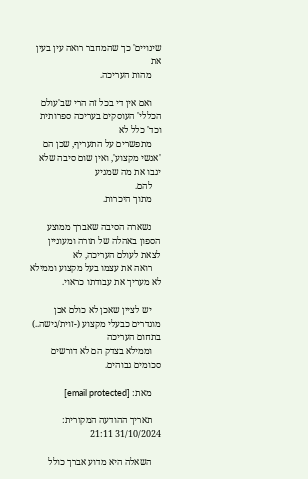שינויים' כך שהמחבר רואה עין בעין את
    מהות העריכה.

    ואם אין די בכל זה הרי שב'עולם הכללי' העוסקים בעריכה ספרותית וכד' כלל לא
    מתפשרים על התעריף, שכן הם 'אנשי מקצוע', ואין שום סיבה שלא יגבו את מה שמגיע
    להם.
    מתוך היכרות.

    נשארה הסיבה שאברך ממוצע הספון באהלה של תורה ומעוניין לצאת לעולם העריכה, לא
    רואה את עצמו בעל מקצוע וממילא לא מעריך את עבודתו כראוי.

    יש לציין שאכן לא כולם אכן מוגדרים כבעלי מקצוע (-זוית/נישה..) בתחום העריכה
    וממילא בצדק הם לא דורשים סכומים גבוהים.

    מאת: [email protected]

    תאריך ההודעה המקורית: 31/10/2024 21:11

    השאלה היא מדוע אברך כולל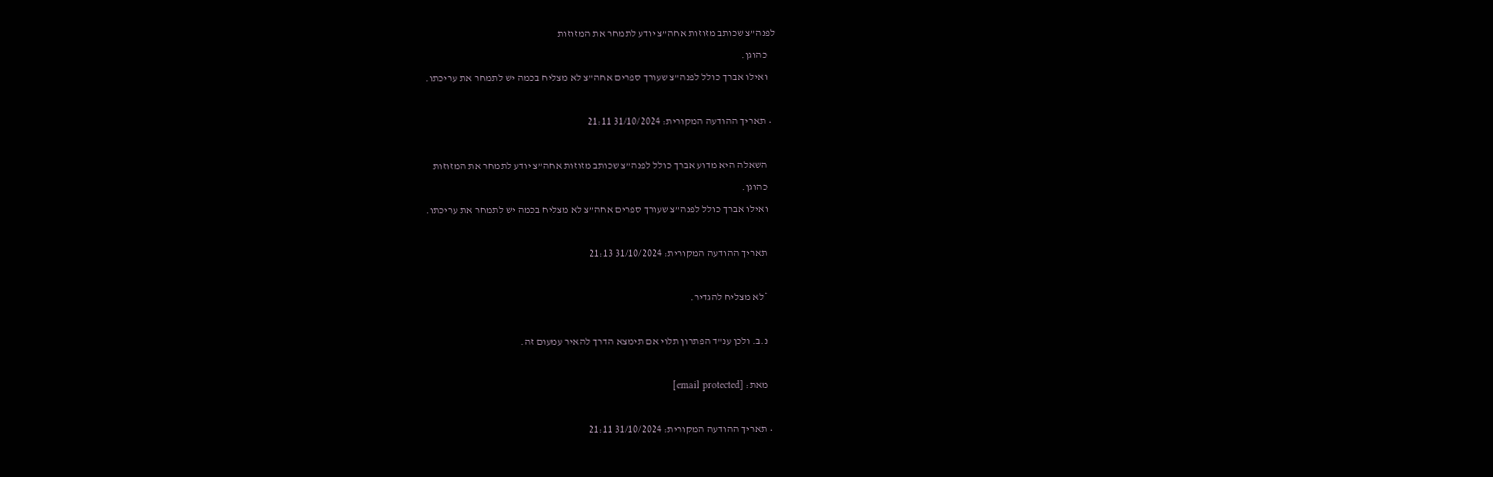לפנה”צ שכותב מזוזות אחה”צ יודע לתמחר את המזוזות
    כהוגן.
    ואילו אברך כולל לפנה”צ שעורך ספרים אחה”צ לא מצליח בכמה יש לתמחר את עריכתו.

  • תאריך ההודעה המקורית: 31/10/2024 21:11

    השאלה היא מדוע אברך כולל לפנה”צ שכותב מזוזות אחה”צ יודע לתמחר את המזוזות
    כהוגן.
    ואילו אברך כולל לפנה”צ שעורך ספרים אחה”צ לא מצליח בכמה יש לתמחר את עריכתו.

    תאריך ההודעה המקורית: 31/10/2024 21:13

    *לא מצליח להגדיר.

    נ.ב. ולכן ענ”ד הפתרון תלוי אם תימצא הדרך להאיר עמעום זה.

    מאת: [email protected]

  • תאריך ההודעה המקורית: 31/10/2024 21:11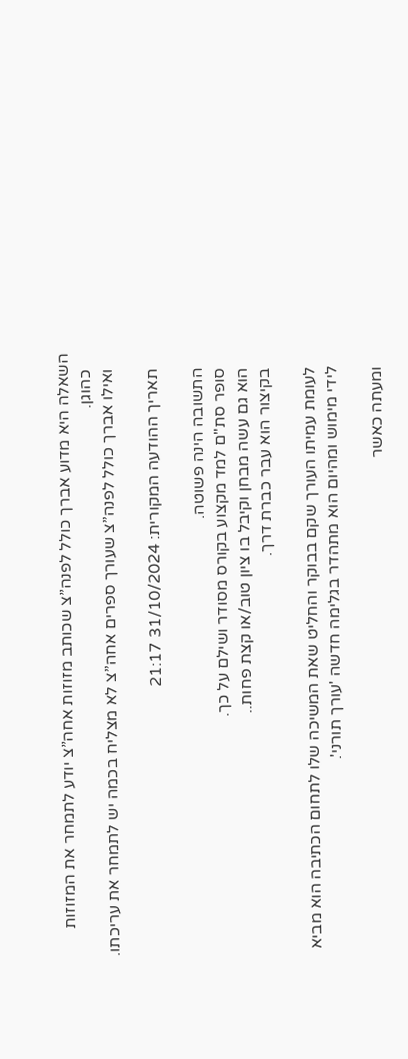השאלה היא מדוע אברך כולל לפנה”צ שכותב מזוזות אחה”צ יודע לתמחר את המזוזות
    כהוגן.
    ואילו אברך כולל לפנה”צ שעורך ספרים אחה”צ לא מצליח בכמה יש לתמחר את עריכתו.

    תאריך ההודעה המקורית: 31/10/2024 21:17

    התשובה הינה פשוטה.
    סופר סת"ם למד מקצוע בקורס מסודר ושילם על כך.
    הוא גם עשה מבחן וקיבל בו ציון טוב/או קצת פחות..
    בקיצור הוא עבר כברת דרך.

    לעומת עמיתו העורך שקם בבוקר והחליט שאת המשיכה שלו לתחום הכתיבה הוא מביא
    לידי מימוש ומהיום הוא מתהדר בגלימה חדשה 'עורך תורני'.

    ומעתה כאשר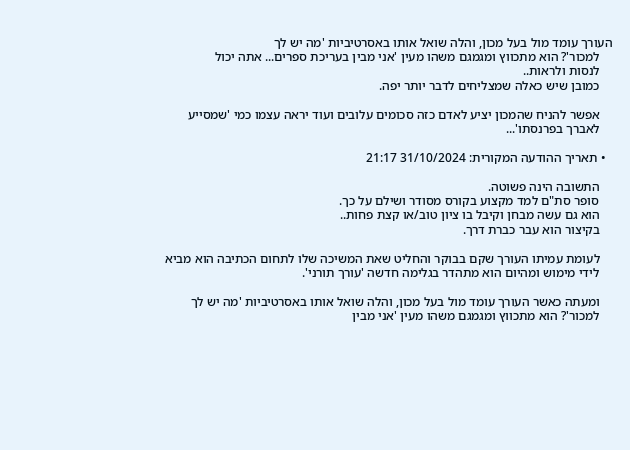העורך עומד מול בעל מכון, והלה שואל אותו באסרטיביות 'מה יש לך
    למכור'? הוא מתכווץ ומגמגם משהו מעין 'אני מבין בעריכת ספרים... אתה יכול
    לנסות ולראות..
    כמובן שיש כאלה שמצליחים לדבר יותר יפה.

    אפשר להניח שהמכון יציע לאדם כזה סכומים עלובים ועוד יראה עצמו כמי 'שמסייע
    לאברך בפרנסתו'...

  • תאריך ההודעה המקורית: 31/10/2024 21:17

    התשובה הינה פשוטה.
    סופר סת"ם למד מקצוע בקורס מסודר ושילם על כך.
    הוא גם עשה מבחן וקיבל בו ציון טוב/או קצת פחות..
    בקיצור הוא עבר כברת דרך.

    לעומת עמיתו העורך שקם בבוקר והחליט שאת המשיכה שלו לתחום הכתיבה הוא מביא
    לידי מימוש ומהיום הוא מתהדר בגלימה חדשה 'עורך תורני'.

    ומעתה כאשר העורך עומד מול בעל מכון, והלה שואל אותו באסרטיביות 'מה יש לך
    למכור'? הוא מתכווץ ומגמגם משהו מעין 'אני מבין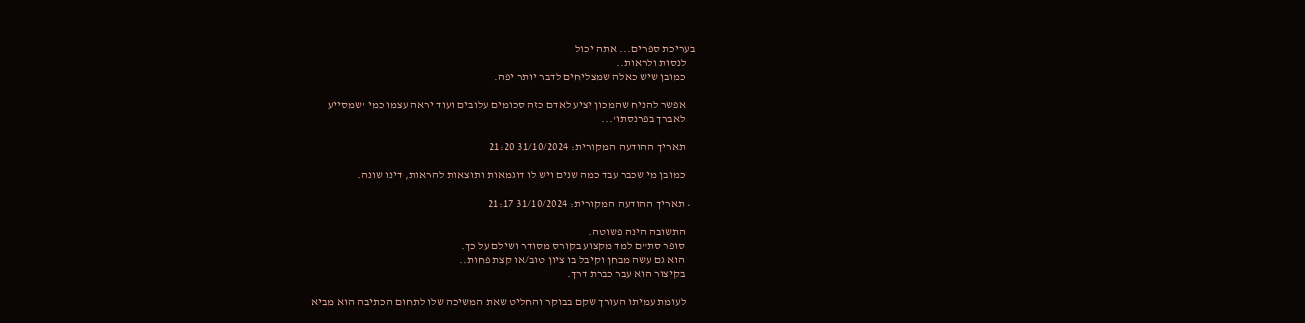בעריכת ספרים... אתה יכול
    לנסות ולראות..
    כמובן שיש כאלה שמצליחים לדבר יותר יפה.

    אפשר להניח שהמכון יציע לאדם כזה סכומים עלובים ועוד יראה עצמו כמי 'שמסייע
    לאברך בפרנסתו'...

    תאריך ההודעה המקורית: 31/10/2024 21:20

    כמובן מי שכבר עבד כמה שנים ויש לו דוגמאות ותוצאות להראות, דינו שונה.

  • תאריך ההודעה המקורית: 31/10/2024 21:17

    התשובה הינה פשוטה.
    סופר סת"ם למד מקצוע בקורס מסודר ושילם על כך.
    הוא גם עשה מבחן וקיבל בו ציון טוב/או קצת פחות..
    בקיצור הוא עבר כברת דרך.

    לעומת עמיתו העורך שקם בבוקר והחליט שאת המשיכה שלו לתחום הכתיבה הוא מביא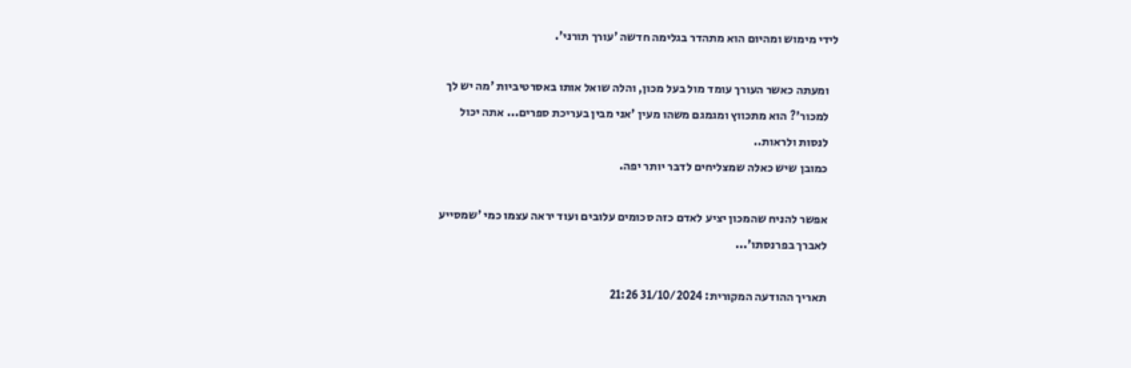לידי מימוש ומהיום הוא מתהדר בגלימה חדשה 'עורך תורני'.

    ומעתה כאשר העורך עומד מול בעל מכון, והלה שואל אותו באסרטיביות 'מה יש לך
    למכור'? הוא מתכווץ ומגמגם משהו מעין 'אני מבין בעריכת ספרים... אתה יכול
    לנסות ולראות..
    כמובן שיש כאלה שמצליחים לדבר יותר יפה.

    אפשר להניח שהמכון יציע לאדם כזה סכומים עלובים ועוד יראה עצמו כמי 'שמסייע
    לאברך בפרנסתו'...

    תאריך ההודעה המקורית: 31/10/2024 21:26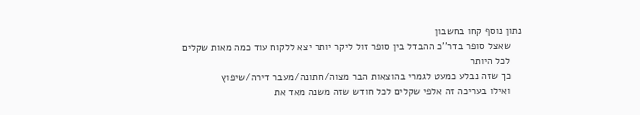נתון נוסף קחו בחשבון
    שאצל סופר בדר''כ ההבדל בין סופר זול ליקר יותר יצא ללקוח עוד כמה מאות שקלים
    לכל היותר
    כך שזה נבלע כמעט לגמרי בהוצאות הבר מצוה/חתונה/מעבר דירה/שיפוץ
    ואילו בעריכה זה אלפי שקלים לכל חודש שזה משנה מאד את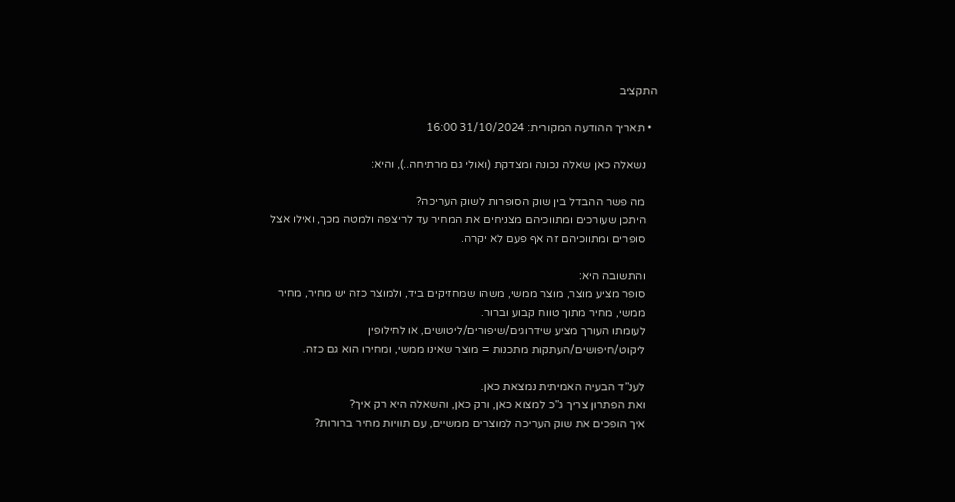התקציב

  • תאריך ההודעה המקורית: 31/10/2024 16:00

    נשאלה כאן שאלה נכונה ומצדקת (ואולי גם מרתיחה..), והיא:

    מה פשר ההבדל בין שוק הסופרות לשוק העריכה?
    היתכן שעורכים ומתווכיהם מצניחים את המחיר עד לריצפה ולמטה מכך, ואילו אצל
    סופרים ומתווכיהם זה אף פעם לא יקרה.

    והתשובה היא:
    סופר מציע מוצר, מוצר ממשי, משהו שמחזיקים ביד, ולמוצר כזה יש מחיר, מחיר
    ממשי, מחיר מתוך טווח קבוע וברור.
    לעומתו העורך מציע שידרוגים/שיפורים/ליטושים, או לחילופין
    ליקוט/חיפושים/העתקות מתכנות = מוצר שאינו ממשי, ומחירו הוא גם כזה.

    לענ”ד הבעיה האמיתית נמצאת כאן.
    ואת הפתרון צריך ג”כ למצוא כאן, ורק כאן, והשאלה היא רק איך?
    איך הופכים את שוק העריכה למוצרים ממשיים, עם תוויות מחיר ברורות?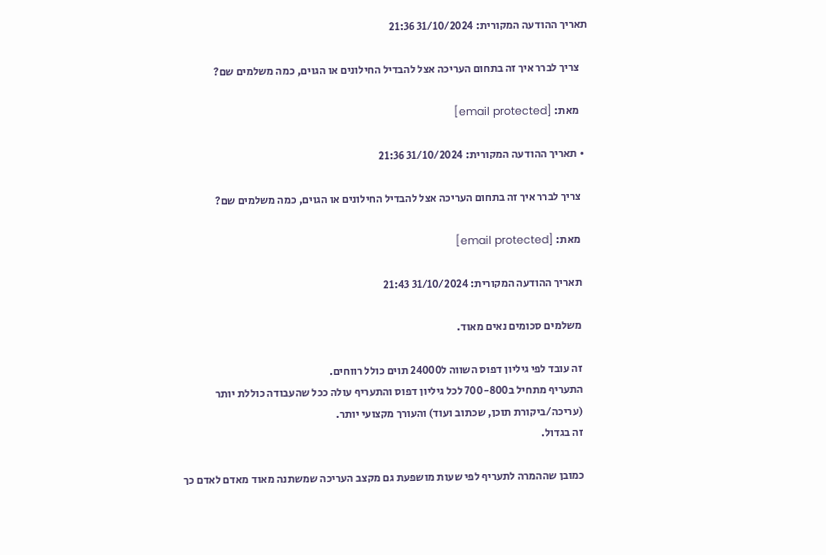תאריך ההודעה המקורית: 31/10/2024 21:36

    צריך לברר איך זה בתחום העריכה אצל להבדיל החילונים או הגוים, כמה משלמים שם?

    מאת: [email protected]

  • תאריך ההודעה המקורית: 31/10/2024 21:36

    צריך לברר איך זה בתחום העריכה אצל להבדיל החילונים או הגוים, כמה משלמים שם?

    מאת: [email protected]

    תאריך ההודעה המקורית: 31/10/2024 21:43

    משלמים סכומים נאים מאוד.

    זה עובד לפי גיליון דפוס השווה ל24000 תוים כולל רווחים.
    התעריף מתחיל ב700-800 לכל גיליון דפוס והתעריף עולה ככל שהעבודה כוללת יותר
    (עריכה/ביקורת תוכן, שכתוב ועוד) והעורך מקצועי יותר.
    זה בגדול.

    כמובן שההמרה לתעריף לפי שעות מושפעת גם מקצב העריכה שמשתנה מאוד מאדם לאדם כך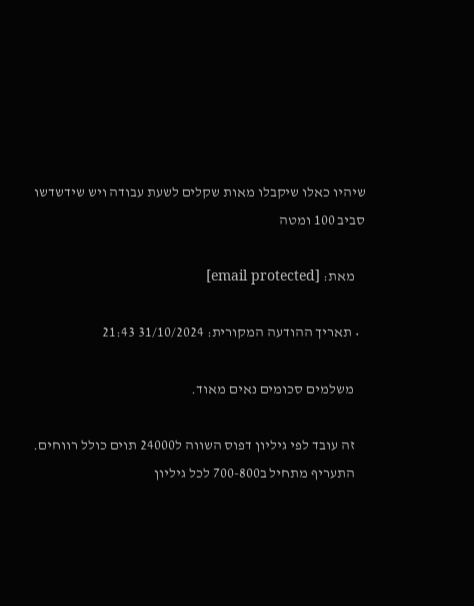שיהיו כאלו שיקבלו מאות שקלים לשעת עבודה ויש שידשדשו סביב 100 ומטה

    מאת: [email protected]

  • תאריך ההודעה המקורית: 31/10/2024 21:43

    משלמים סכומים נאים מאוד.

    זה עובד לפי גיליון דפוס השווה ל24000 תוים כולל רווחים.
    התעריף מתחיל ב700-800 לכל גיליון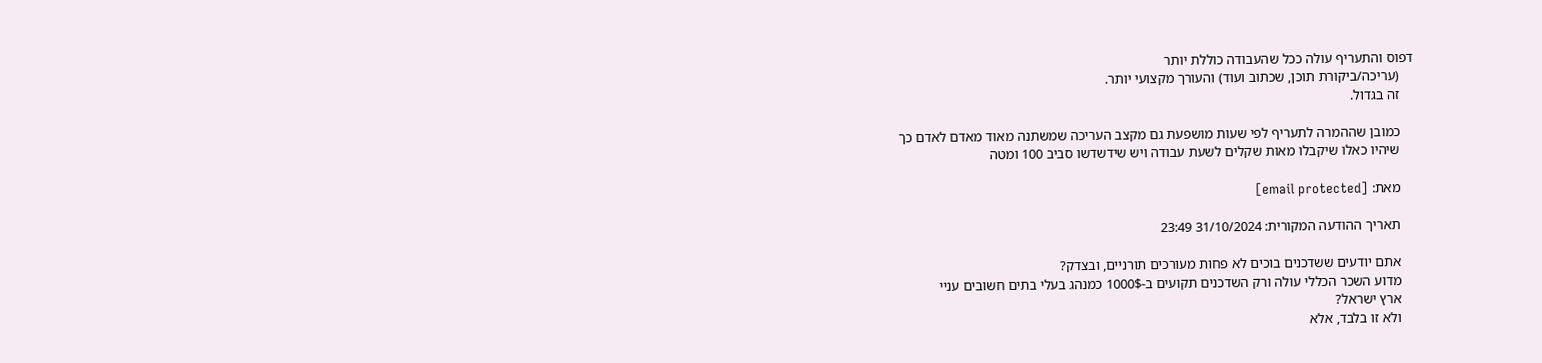דפוס והתעריף עולה ככל שהעבודה כוללת יותר
    (עריכה/ביקורת תוכן, שכתוב ועוד) והעורך מקצועי יותר.
    זה בגדול.

    כמובן שההמרה לתעריף לפי שעות מושפעת גם מקצב העריכה שמשתנה מאוד מאדם לאדם כך
    שיהיו כאלו שיקבלו מאות שקלים לשעת עבודה ויש שידשדשו סביב 100 ומטה

    מאת: [email protected]

    תאריך ההודעה המקורית: 31/10/2024 23:49

    אתם יודעים ששדכנים בוכים לא פחות מעורכים תורניים, ובצדק?
    מדוע השכר הכללי עולה ורק השדכנים תקועים ב-1000$ כמנהג בעלי בתים חשובים עניי
    ארץ ישראל?
    ולא זו בלבד, אלא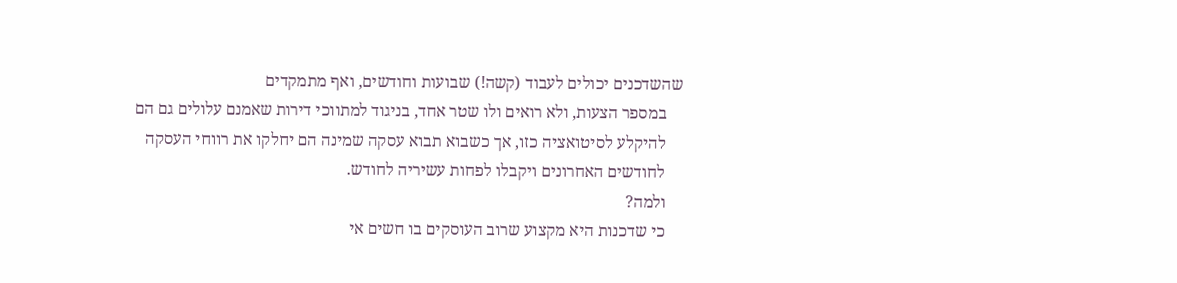שהשדכנים יכולים לעבוד (קשה!) שבועות וחודשים, ואף מתמקדים
    במספר הצעות, ולא רואים ולו שטר אחד, בניגוד למתווכי דירות שאמנם עלולים גם הם
    להיקלע לסיטואציה כזו, אך כשבוא תבוא עסקה שמינה הם יחלקו את רווחי העסקה
    לחודשים האחרונים ויקבלו לפחות עשיריה לחודש.
    ולמה?
    כי שדכנות היא מקצוע שרוב העוסקים בו חשים אי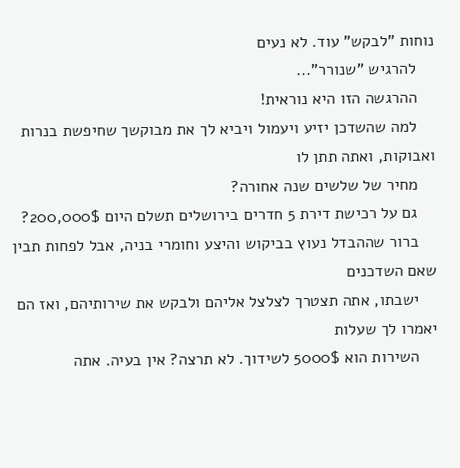נוחות "לבקש" עוד. לא נעים
    להרגיש "שנורר"...
    ההרגשה הזו היא נוראית!
    למה שהשדכן יזיע ויעמול ויביא לך את מבוקשך שחיפשת בנרות ואבוקות, ואתה תתן לו
    מחיר של שלשים שנה אחורה?
    גם על רכישת דירת 5 חדרים בירושלים תשלם היום 200,000$?
    ברור שההבדל נעוץ בביקוש והיצע וחומרי בניה, אבל לפחות תבין שאם השדכנים
    ישבתו, אתה תצטרך לצלצל אליהם ולבקש את שירותיהם, ואז הם יאמרו לך שעלות
    השירות הוא 5000$ לשידוך. לא תרצה? אין בעיה. אתה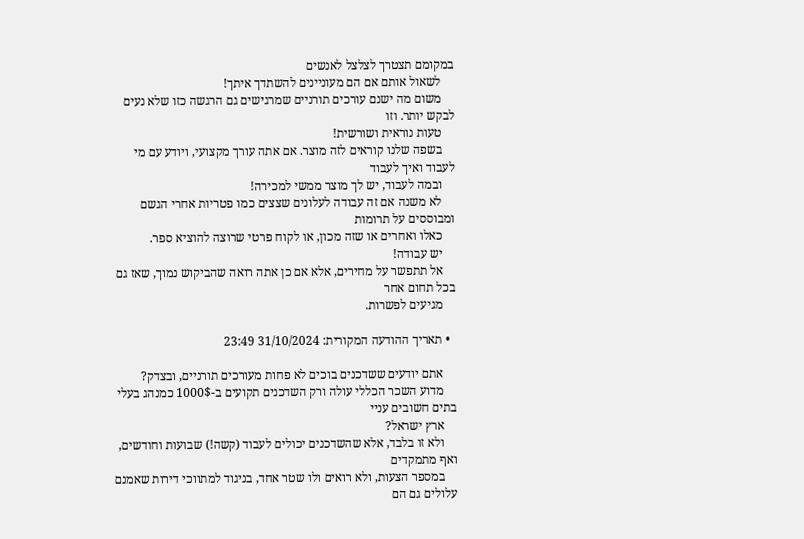במקומם תצטרך לצלצל לאנשים
    לשאול אותם אם הם מעוניינים להשתדך איתך!
    משום מה ישנם עורכים תורניים שמרגישים גם הרגשה כזו שלא נעים לבקש יותר. וזו
    טעות נוראית ושורשית!
    בשפה שלנו קוראים לזה מוצר. אם אתה עורך מקצועי, ויודע עם מי לעבוד ואיך לעבוד
    ובמה לעבוד, יש לך מוצר ממשי למכירה!
    לא משנה אם זה עבודה לעלונים שצצים כמו פטריות אחרי הגשם ומבוססים על תרומות
    כאלו ואחרים או שזה מכון, או לקוח פרטי שרוצה להוציא ספר.
    יש עבודה!
    אל תתפשר על מחירים, אלא אם כן אתה רואה שהביקוש נמוך, שאז גם בכל תחום אחר
    מגיעים לפשרות.

  • תאריך ההודעה המקורית: 31/10/2024 23:49

    אתם יודעים ששדכנים בוכים לא פחות מעורכים תורניים, ובצדק?
    מדוע השכר הכללי עולה ורק השדכנים תקועים ב-1000$ כמנהג בעלי בתים חשובים עניי
    ארץ ישראל?
    ולא זו בלבד, אלא שהשדכנים יכולים לעבוד (קשה!) שבועות וחודשים, ואף מתמקדים
    במספר הצעות, ולא רואים ולו שטר אחד, בניגוד למתווכי דירות שאמנם עלולים גם הם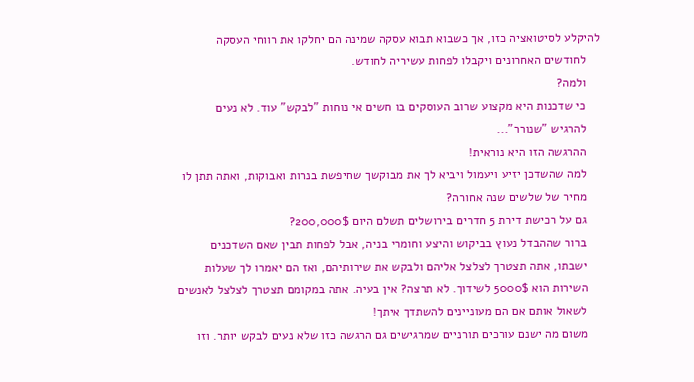להיקלע לסיטואציה כזו, אך כשבוא תבוא עסקה שמינה הם יחלקו את רווחי העסקה
    לחודשים האחרונים ויקבלו לפחות עשיריה לחודש.
    ולמה?
    כי שדכנות היא מקצוע שרוב העוסקים בו חשים אי נוחות "לבקש" עוד. לא נעים
    להרגיש "שנורר"...
    ההרגשה הזו היא נוראית!
    למה שהשדכן יזיע ויעמול ויביא לך את מבוקשך שחיפשת בנרות ואבוקות, ואתה תתן לו
    מחיר של שלשים שנה אחורה?
    גם על רכישת דירת 5 חדרים בירושלים תשלם היום 200,000$?
    ברור שההבדל נעוץ בביקוש והיצע וחומרי בניה, אבל לפחות תבין שאם השדכנים
    ישבתו, אתה תצטרך לצלצל אליהם ולבקש את שירותיהם, ואז הם יאמרו לך שעלות
    השירות הוא 5000$ לשידוך. לא תרצה? אין בעיה. אתה במקומם תצטרך לצלצל לאנשים
    לשאול אותם אם הם מעוניינים להשתדך איתך!
    משום מה ישנם עורכים תורניים שמרגישים גם הרגשה כזו שלא נעים לבקש יותר. וזו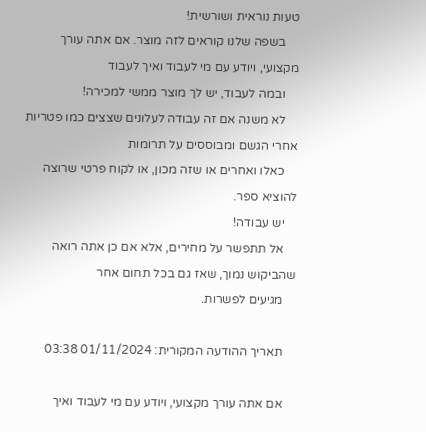טעות נוראית ושורשית!
    בשפה שלנו קוראים לזה מוצר. אם אתה עורך מקצועי, ויודע עם מי לעבוד ואיך לעבוד
    ובמה לעבוד, יש לך מוצר ממשי למכירה!
    לא משנה אם זה עבודה לעלונים שצצים כמו פטריות אחרי הגשם ומבוססים על תרומות
    כאלו ואחרים או שזה מכון, או לקוח פרטי שרוצה להוציא ספר.
    יש עבודה!
    אל תתפשר על מחירים, אלא אם כן אתה רואה שהביקוש נמוך, שאז גם בכל תחום אחר
    מגיעים לפשרות.

    תאריך ההודעה המקורית: 01/11/2024 03:38

    אם אתה עורך מקצועי, ויודע עם מי לעבוד ואיך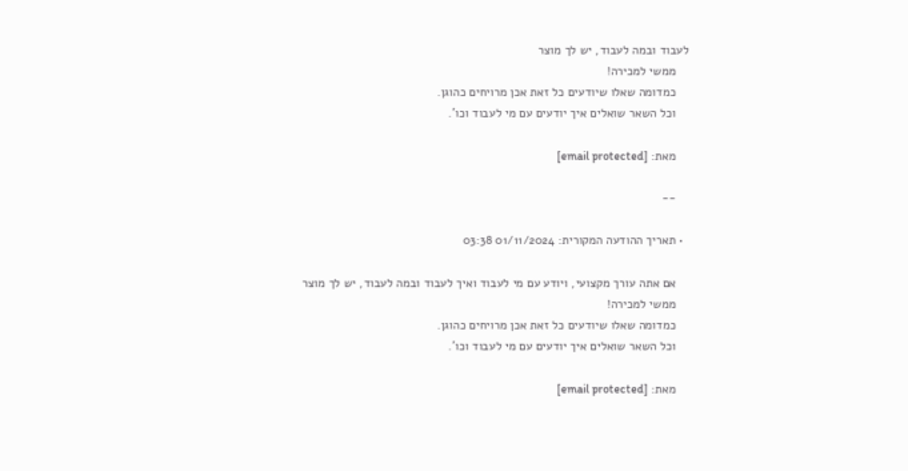לעבוד ובמה לעבוד, יש לך מוצר
    ממשי למכירה!
    כמדומה שאלו שיודעים כל זאת אכן מרויחים כהוגן.
    וכל השאר שואלים איך יודעים עם מי לעבוד וכו'.

    מאת: [email protected]

    --

  • תאריך ההודעה המקורית: 01/11/2024 03:38

    אם אתה עורך מקצועי, ויודע עם מי לעבוד ואיך לעבוד ובמה לעבוד, יש לך מוצר
    ממשי למכירה!
    כמדומה שאלו שיודעים כל זאת אכן מרויחים כהוגן.
    וכל השאר שואלים איך יודעים עם מי לעבוד וכו'.

    מאת: [email protected]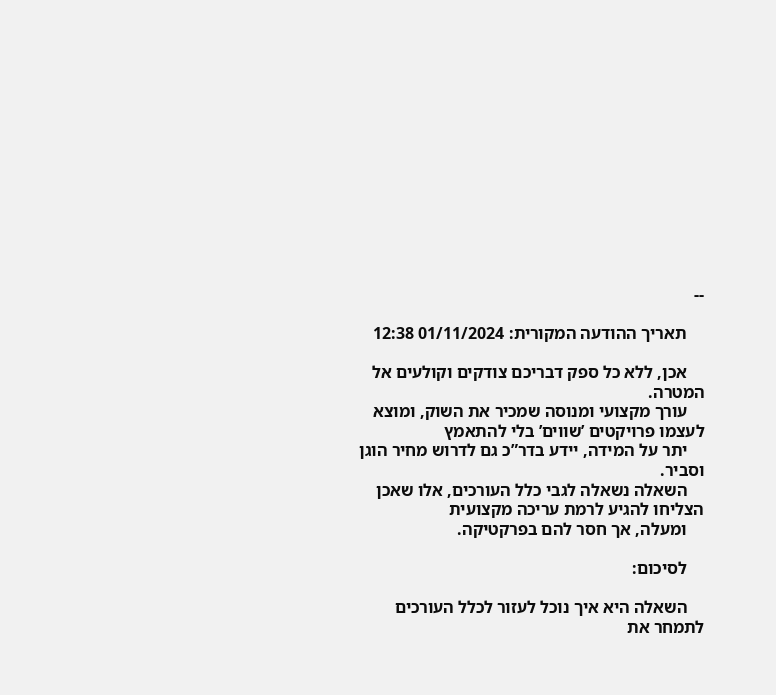--

    תאריך ההודעה המקורית: 01/11/2024 12:38

    אכן, ללא כל ספק דבריכם צודקים וקולעים אל המטרה.
    עורך מקצועי ומנוסה שמכיר את השוק, ומוצא לעצמו פרויקטים ’שווים’ בלי להתאמץ
    יתר על המידה, יידע בדר”כ גם לדרוש מחיר הוגן וסביר.
    השאלה נשאלה לגבי כלל העורכים, אלו שאכן הצליחו להגיע לרמת עריכה מקצועית
    ומעלה, אך חסר להם בפרקטיקה.

    לסיכום:

    השאלה היא איך נוכל לעזור לכלל העורכים לתמחר את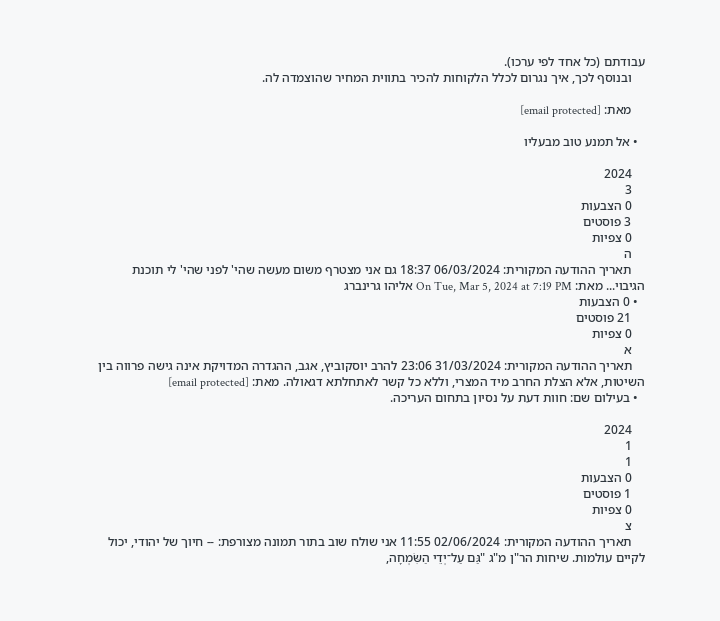עבודתם (כל אחד לפי ערכו).
    ובנוסף לכך, איך נגרום לכלל הלקוחות להכיר בתווית המחיר שהוצמדה לה.

    מאת: [email protected]

  • אל תמנע טוב מבעליו

    2024
    3
    0 הצבעות
    3 פוסטים
    0 צפיות
    ה
    תאריך ההודעה המקורית: 06/03/2024 18:37 גם אני מצטרף משום מעשה שהי' לפני שהי' לי תוכנת הגיבוי... מאת: On Tue, Mar 5, 2024 at 7:19 PM אליהו גרינברג
  • 0 הצבעות
    21 פוסטים
    0 צפיות
    א
    תאריך ההודעה המקורית: 31/03/2024 23:06 להרב יוסקוביץ, אגב, ההגדרה המדויקת אינה גישה פרווה בין השיטות, אלא הצלת החרב מיד המצרי, וללא כל קשר לאתחלתא דגאולה. מאת: [email protected]
  • בעילום שם: חוות דעת על נסיון בתחום העריכה.

    2024
    1
    1
    0 הצבעות
    1 פוסטים
    0 צפיות
    צ
    תאריך ההודעה המקורית: 02/06/2024 11:55 אני שולח שוב בתור תמונה מצורפת: -- חיוך של יהודי, יכול לקיים עולמות. שיחות הר"ן מ"ג "גַּם עַל־יְדֵי הַשִּׂמְחָה,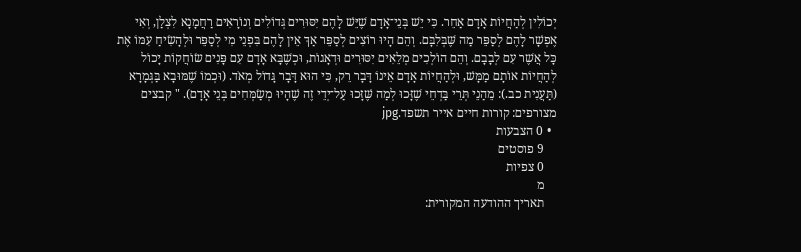יְכוֹלִין לְהַחֲיוֹת אָדָם אַחֵר. כִּי יֵשׁ בְּנֵי־אָדָם שֶׁיֵּשׁ לָהֶם יִסּוּרִים גְּדוֹלִים וְנוֹרָאִים רַחֲמָנָא לִצְלַן, וְאִי אֶפְשָׁר לָהֶם לְסַפֵּר מַה שֶּׁבְּלִבָּם. וְהֵם הָיוּ רוֹצִים לְסַפֵּר אַךְ אֵין לָהֶם בִּפְנֵי מִי לְסַפֵּר וּלְהָשִׂיחַ עִמּוֹ אֶת כָּל אֲשֶׁר עִם לְבָבָם. וְהֵם הוֹלְכִים מְלֵאִים יִסּוּרִים וּדְאָגוֹת, וּכְשֶׁבָּא אָדָם עִם פָּנִים שׂוֹחֲקוֹת יָכוֹל לְהַחֲיוֹת אוֹתָם מַמָּשׁ, וּלְהַחֲיוֹת אָדָם אֵינוֹ דָּבָר רֵק, כִּי הוּא דָּבָר גָּדוֹל מְאֹד. (וּכְמוֹ שֶׁמּוּבָא בַּגְּמָרָא (תַּעֲנִית כב.): מֵהַנֵי תְּרֵי בַּדְחֵי שֶׁזָּכוּ לְמַה שֶּׁזָּכוּ עַל־יְדֵי זֶה שֶׁהָיוּ מְשַׂמְּחִים בְּנֵי אָדָם). " קבצים מצורפים: קורות חיים אייר תשפד.jpg
  • 0 הצבעות
    9 פוסטים
    0 צפיות
    מ
    תאריך ההודעה המקורית: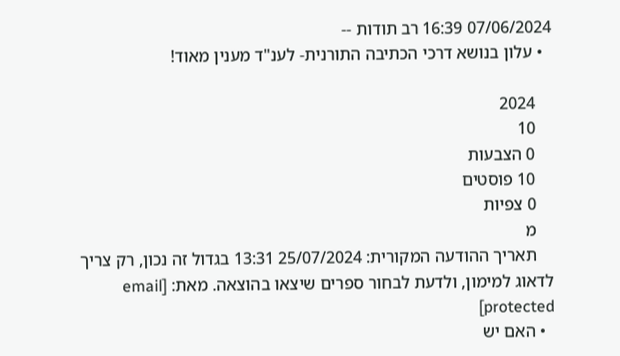07/06/2024 16:39 רב תודות --
  • עלון בנושא דרכי הכתיבה התורנית- לענ"ד מענין מאוד!

    2024
    10
    0 הצבעות
    10 פוסטים
    0 צפיות
    מ
    תאריך ההודעה המקורית: 25/07/2024 13:31 בגדול זה נכון, רק צריך לדאוג למימון, ולדעת לבחור ספרים שיצאו בהוצאה. מאת: [email protected]
  • האם יש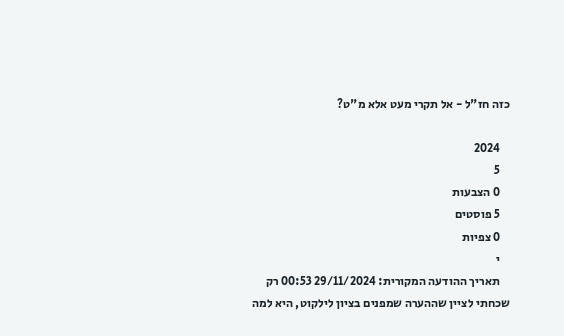כזה חז"ל - אל תקרי מעט אלא מ"ט?

    2024
    5
    0 הצבעות
    5 פוסטים
    0 צפיות
    י
    תאריך ההודעה המקורית: 29/11/2024 00:53 רק שכחתי לציין שההערה שמפנים בציון לילקוט, היא למה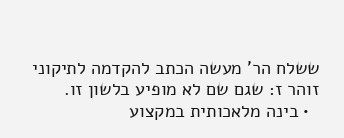ששלח הר' מעשה הכתב להקדמה לתיקוני זוהר ז: שגם שם לא מופיע בלשון זו.
  • בינה מלאכותית במקצוע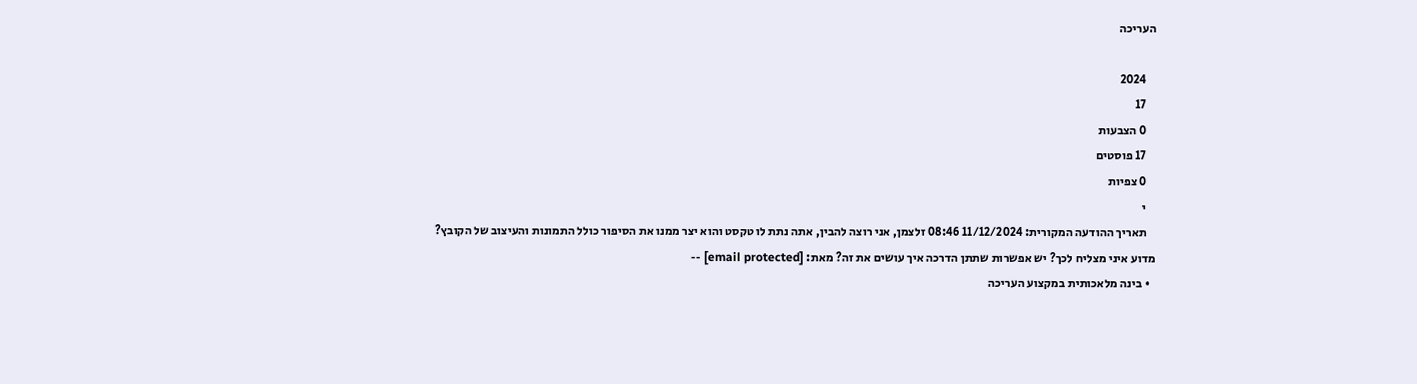העריכה

    2024
    17
    0 הצבעות
    17 פוסטים
    0 צפיות
    י
    תאריך ההודעה המקורית: 11/12/2024 08:46 זלצמן, אני רוצה להבין, אתה נתת לו טקסט והוא יצר ממנו את הסיפור כולל התמונות והעיצוב של הקובץ? מדוע איני מצליח לכך? יש אפשרות שתתן הדרכה איך עושים את זה? מאת: [email protected] --
  • בינה מלאכותית במקצוע העריכה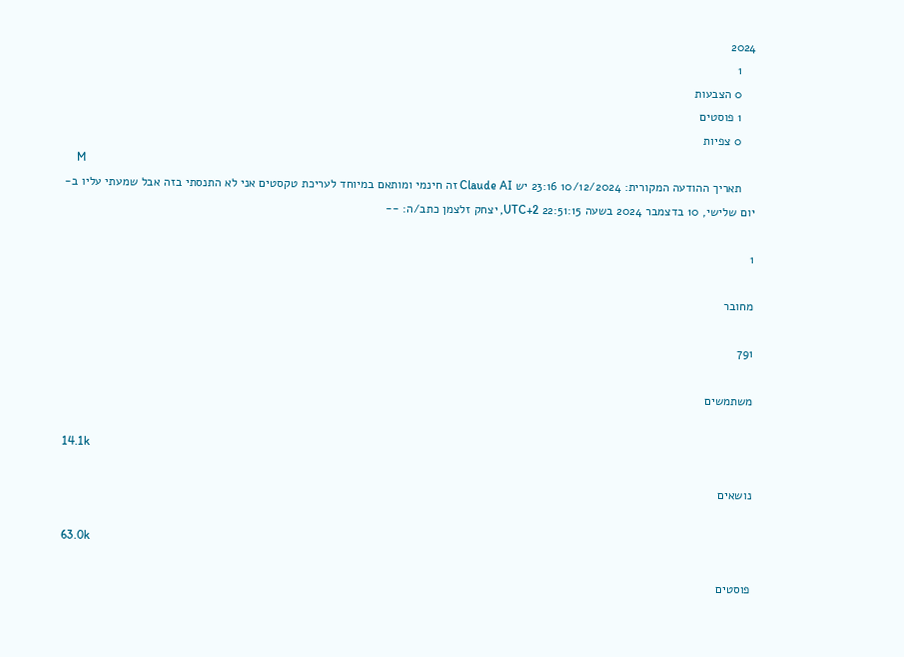2024
    1
    0 הצבעות
    1 פוסטים
    0 צפיות
    M
    תאריך ההודעה המקורית: 10/12/2024 23:16 יש Claude AI זה חינמי ומותאם במיוחד לעריכת טקסטים אני לא התנסתי בזה אבל שמעתי עליו ב-יום שלישי, 10 בדצמבר 2024 בשעה 22:51:15 UTC+2, יצחק זלצמן כתב/ה: --

1

מחובר

791

משתמשים

14.1k

נושאים

63.0k

פוסטים